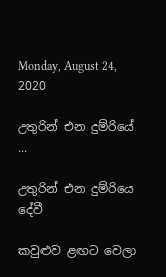Monday, August 24, 2020

උතුරින් එන දුම්රියේ ...

උතුරින් එන දුම්රියෙ දේවී

කවුළුව ළඟට වෙලා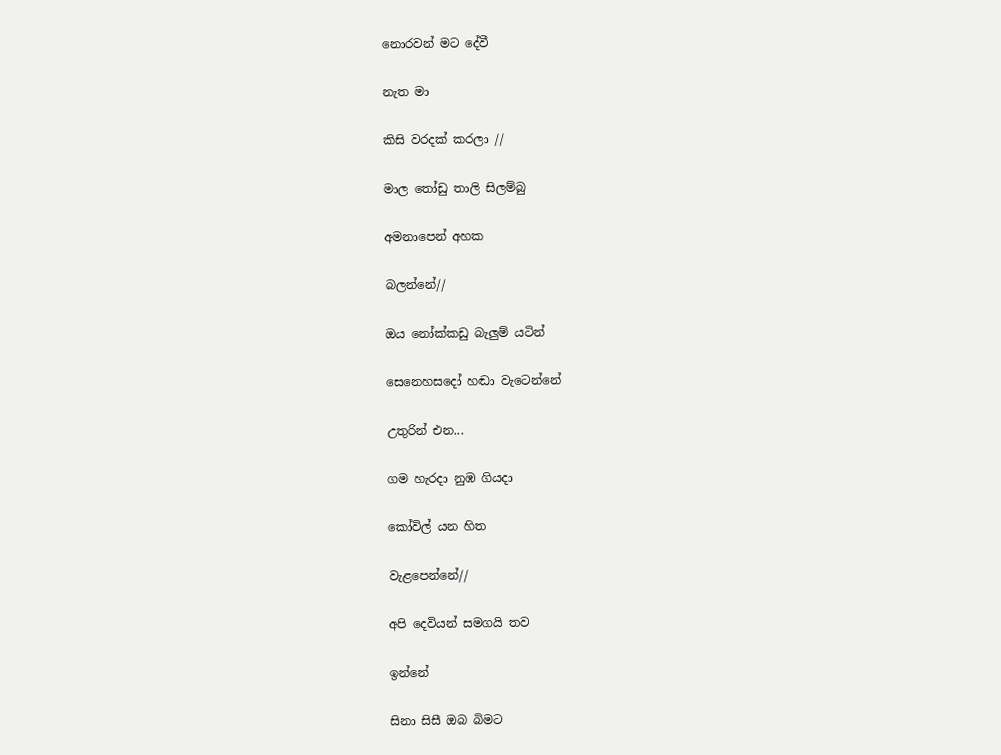නොරවන් මට දේවී

නැත මා

කිසි වරදක් කරලා //

මාල තෝඩු තාලි සිලම්බු

අමනාපෙන් අහක

බලන්නේ//

ඔය නෝක්කඩු බැලුම් යටින්

සෙනෙහසදෝ හඬා වැටෙන්නේ

උතුරින් එන...

ගම හැරදා නුඹ ගියදා

කෝවිල් යන හිත

වැළපෙන්නේ//

අපි දෙවියන් සමගයි තව

ඉන්නේ

සිනා සිසී ඔබ බිමට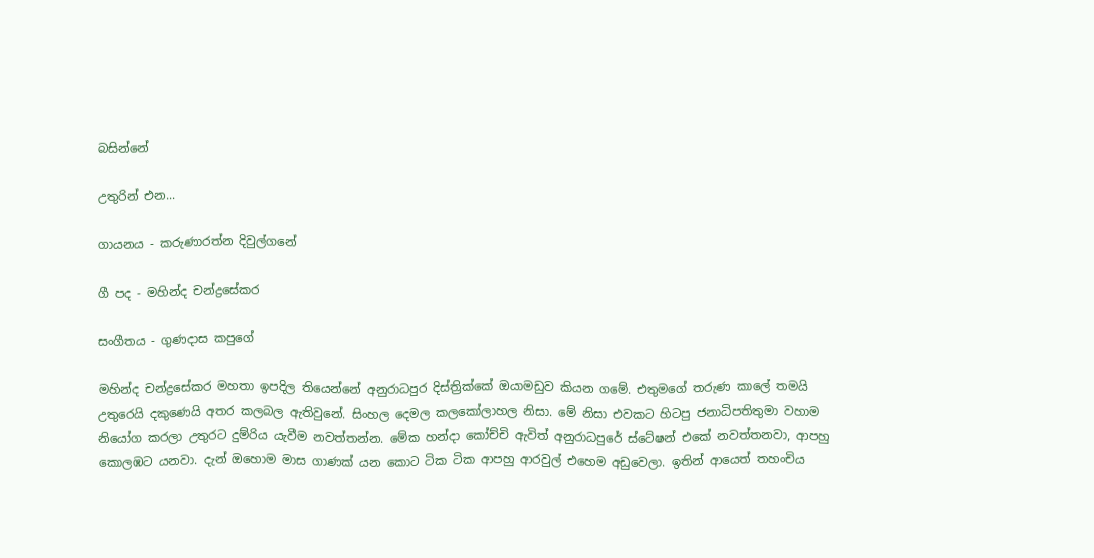බසින්නේ

උතුරින් එන...

ගායනය - කරුණාරත්න දිවුල්ගනේ

ගී පද - මහින්ද චන්ද්‍රසේකර

සංගීතය - ගුණදාස කපුගේ

මහින්ද චන්ද්‍රසේකර මහතා ඉපදිල තියෙන්නේ අනුරාධපුර දිස්ත්‍රික්කේ ඔයාමඩුව කියන ගමේ. එතුමගේ තරුණ කාලේ තමයි උතුරෙයි දකුණෙයි අතර කලබල ඇතිවුනේ. සිංහල දෙමල කලකෝලාහල නිසා. මේ නිසා එවකට හිටපු ජනාධිපතිතුමා වහාම නියෝග කරලා උතුරට දුම්රිය යැවීම නවත්තන්න. මේක හන්දා කෝච්චි ඇවිත් අනුරාධපුරේ ස්ටේෂන් එකේ නවත්තනවා, ආපහු කොලඹට යනවා. දැන් ඔහොම මාස ගාණක් යන කොට ටික ටික ආපහු ආරවුල් එහෙම අඩුවෙලා. ඉතින් ආයෙත් තහංචිය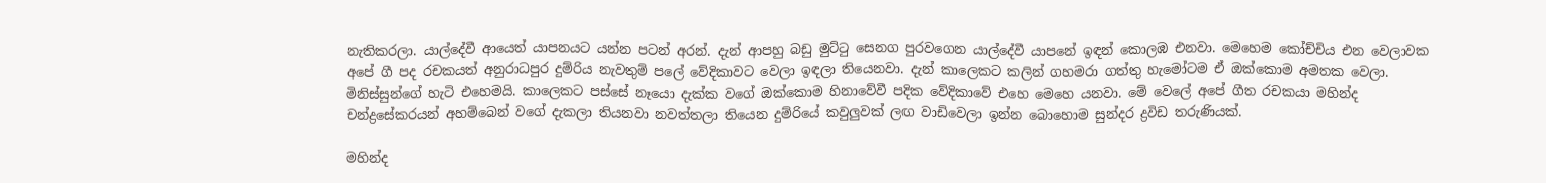නැතිකරලා. යාල්දේවී ආයෙත් යාපනයට යන්න පටන් අරන්. දැන් ආපහු බඩු මුට්‍ටු සෙනග පුරවගෙන යාල්දේවී යාපනේ ඉඳන් කොලඹ එනවා. මෙහෙම කෝච්චිය එන වෙලාවක අපේ ගී පද රචකයත් අනුරාධපුර දුම්රිය නැවතුම් පලේ වේදිකාවට වෙලා ඉඳලා තියෙනවා. දැන් කාලෙකට කලින් ගහමරා ගත්තු හැමෝටම ඒ ඔක්කොම අමතක වෙලා. මිනිස්සුන්ගේ හැටි එහෙමයි. කාලෙකට පස්සේ නෑයො දැක්ක වගේ ඔක්කොම හිනාවේවී පදික වේදිකාවේ එහෙ මෙහෙ යනවා. මේ වෙලේ අපේ ගීත රචකයා මහින්ද චන්ද්‍රසේකරයන් අහම්බෙන් වගේ දැකලා තියනවා නවත්තලා තියෙන දුම්රියේ කවුලුවක් ලඟ වාඩිවෙලා ඉන්න බොහොම සුන්දර ද්‍රවිඩ තරුණියක්.

මහින්ද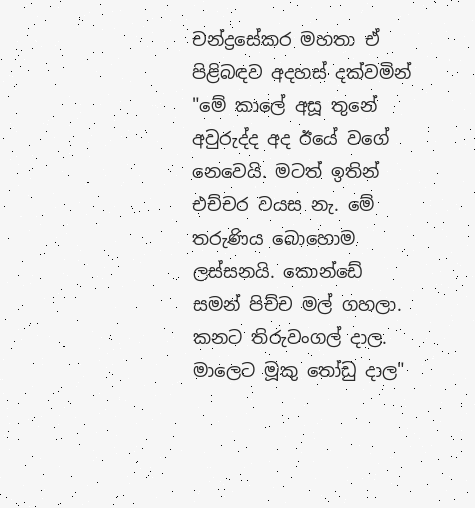චන්ද්‍රසේකර මහතා ඒ පිළිබඳව අදහස් දක්වමින් "මේ කාලේ අසූ තුනේ අවුරුද්ද අද ඊයේ වගේ නෙවෙයි. මටත් ඉතින් එච්චර වයස නැ. මේ තරුණිය බොහොම ලස්සනයි. කොන්ඩේ සමන් පිච්ච මල් ගහලා. කනට තිරුවංගල් දාල. මාලෙට මූකු ‍තෝඩු දාල"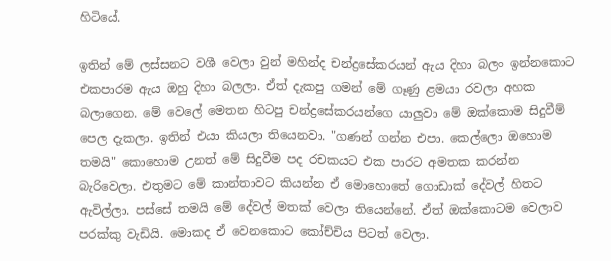හිටියේ.

ඉතින් මේ ලස්සනට වශී වෙලා වුන් මහින්ද චන්ද්‍රසේකරයන් ඇය දිහා බලං ඉන්නකොට එකපාරම ඇය ඔහු දිහා බලලා. ඒත් දැකපු ගමන් මේ ගෑණු ළමයා රවලා අහක බලාගෙන. මේ වෙලේ මෙතන හිටපු චන්ද්‍රසේකරයන්ගෙ යාලුවා මේ ඔක්කොම සිදුවීම් පෙල දැකලා. ඉතින් එයා කියලා තියෙනවා. "ගණන් ගන්න එපා. කෙල්ලො ඔහොම තමයි" කොහොම උනත් මේ සිදුවීම පද රචකයට එක පාරට අමතක කරන්න බැරිවෙලා. එතුමට මේ කාන්තාවට කියන්න ඒ මොහොතේ ගොඩාක් දේවල් හිතට ඇවිල්ලා. පස්සේ තමයි මේ දේවල් මතක් වෙලා තියෙන්නේ. ඒත් ඔක්කොටම වෙලාව පරක්කු වැඩියි. මොකද ඒ වෙනකොට කෝච්චිය පිටත් වෙලා.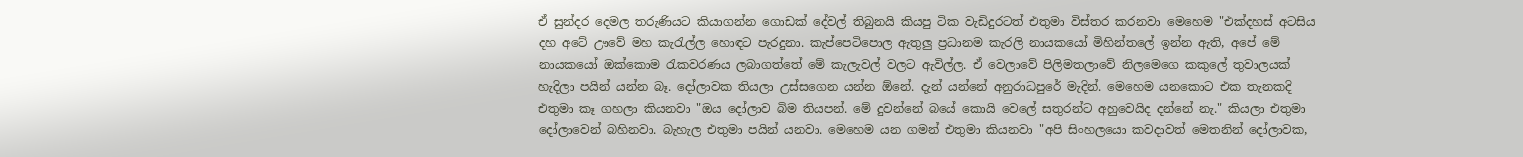ඒ සුන්දර දෙමල තරුණියට කියාගන්න ගොඩක් දේවල් තිබුනයි කියපු ටික වැඩිදුරටත් එතුමා විස්තර කරනවා මෙහෙම "එක්දහස් අටසිය දහ අටේ ඌවේ මහ කැ‍රැල්ල හොඳට පැරදුනා. කැප්පෙටිපොල ඇතුලු ප්‍රධානම කැරලි නායකයෝ මිහින්තලේ ඉන්න ඇති, අපේ මේ නායකයෝ ඔක්කොම ‍රැකවරණය ලබාගත්තේ මේ කැලැවල් වලට ඇවිල්ල. ඒ වෙලාවේ පිලිමතලාවේ නිලමෙගෙ කකුලේ තුවාලයක් හැදිලා පයින් යන්න බෑ. දෝලාවක තියලා උස්සගෙන යන්න ඕනේ. දැන් යන්නේ අනුරාධපුරේ මැදින්. මෙහෙම යනකොට එක තැනකදි එතුමා කෑ ගහලා කියනවා "ඔය දෝලාව බිම තියපන්. මේ දුවන්නේ බයේ කොයි වෙලේ සතුරන්ට අහුවෙයිද දන්නේ නැ." කියලා එතුමා දෝලාවෙන් බහිනවා. බැහැල එතුමා පයින් යනවා. මෙහෙම යන ගමන් එතුමා කියනවා "අපි සිංහලයො කවදාවත් මෙතනින් දෝලාවක,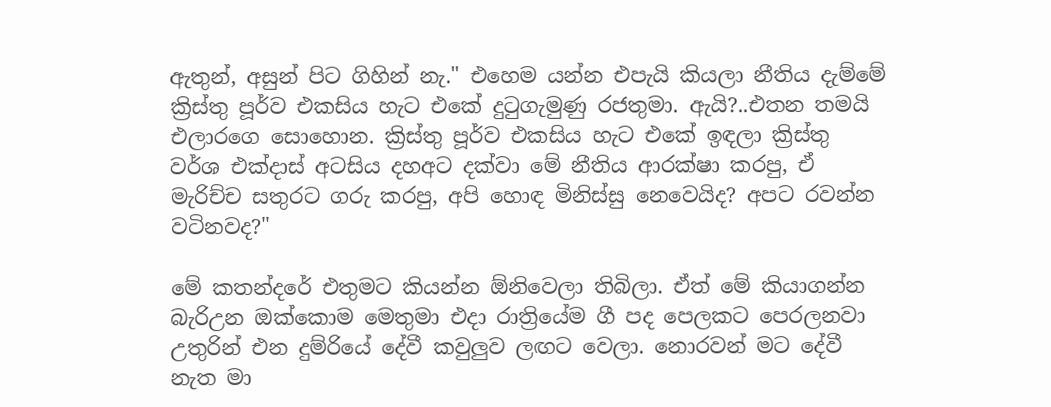ඇතුන්, අසුන් පිට ගිහින් නැ." එහෙම යන්න එපැයි කියලා නීතිය දැම්මේ ක්‍රිස්තු පූර්ව එකසිය හැට එකේ දු‍ටුගැමුණු රජතුමා. ඇයි?..එතන තමයි එලාරගෙ සොහොන. ක්‍රිස්තු පූර්ව එකසිය හැට එකේ ඉඳලා ක්‍රිස්තු වර්ශ එක්දාස් අටසිය දහඅට දක්වා මේ නීතිය ආරක්ෂා කරපු, ඒ මැරිච්ච සතුරට ගරු කරපු, අපි හොඳ මිනිස්සු නෙවෙයිද? අපට රවන්න වටිනවද?"

මේ කතන්දරේ එතුමට කියන්න ඕනිවෙලා තිබිලා. ඒත් මේ කියාගන්න බැරිඋන ඔක්කොම මෙතුමා එදා රාත්‍රියේම ගී පද පෙලකට පෙරලනවා උතුරින් එන දුම්රියේ දේවී කවුලුව ලඟට වෙලා. නොරවන් මට දේවී නැත මා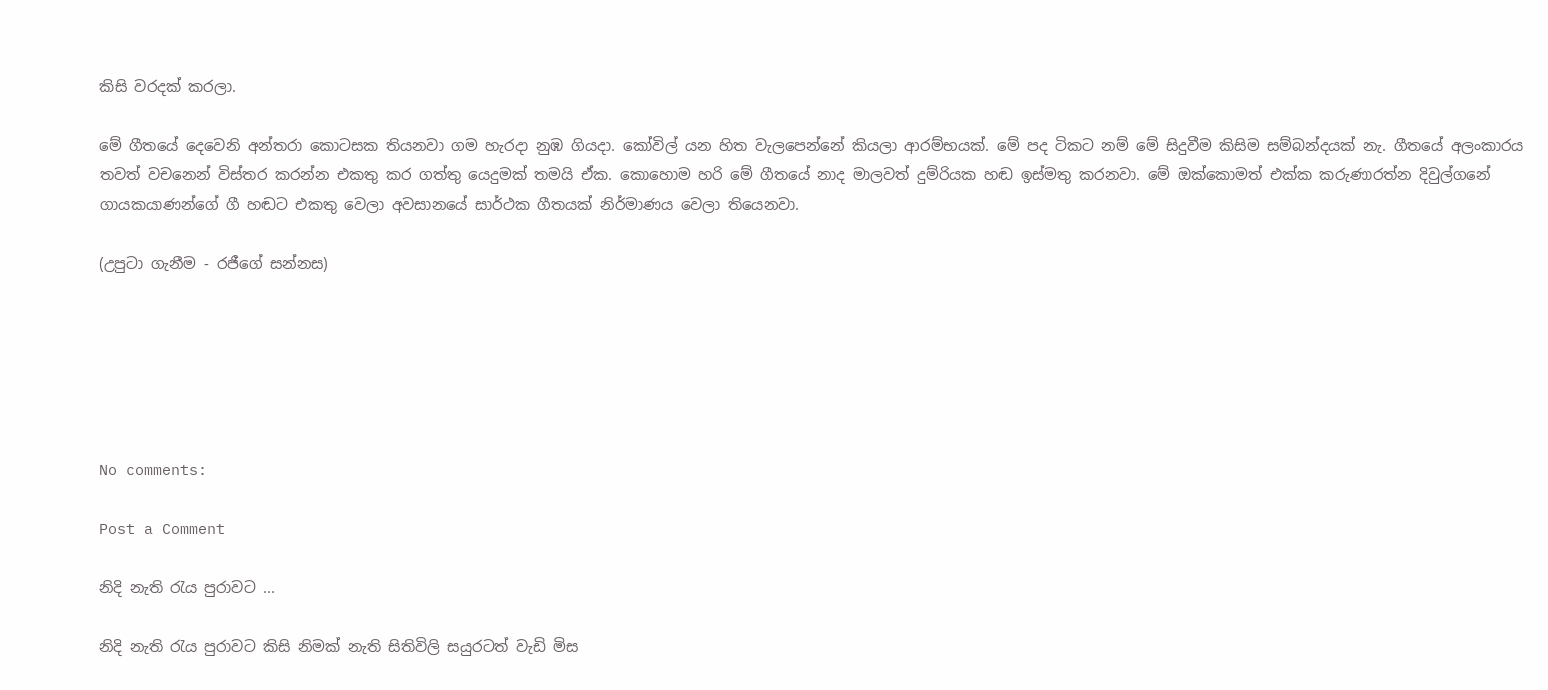කිසි වරදක් කරලා.

මේ ගීතයේ දෙවෙනි අන්තරා කොටසක තියනවා ගම හැරදා නුඹ ගියදා. කෝවිල් යන හිත වැලපෙන්නේ කියලා ආරම්භයක්. මේ පද ටිකට නම් මේ සිදුවීම කිසිම සම්බන්දයක් නැ. ගීතයේ අලංකාරය තවත් වචනෙන් විස්තර කරන්න එකතු කර ගත්තු යෙදුමක් තමයි ඒක. කොහොම හරි මේ ගීතයේ නාද මාලවත් දුම්රියක හඬ ඉස්මතු කරනවා. මේ ඔක්කොමත් එක්ක කරුණාරත්න දිවුල්ගනේ ගායකයාණන්ගේ ගී හඬට එකතු වෙලා අවසානයේ සාර්ථක ගීතයක් නිර්මාණය වෙලා තියෙනවා.

(උපුටා ගැනීම - රජීගේ සන්නස)






No comments:

Post a Comment

නිදි නැති රැය පුරාවට ...

නිදි නැති රැය පුරාවට කිසි නිමක් නැති සිතිවිලි සයුරටත් වැඩි මිස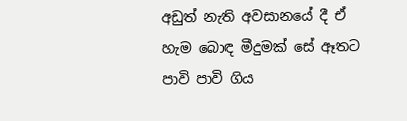අඩුත් නැති අවසානයේ දී ඒ හැම බොඳ මීදුමක් සේ ඈතට පාවි පාවි ගිය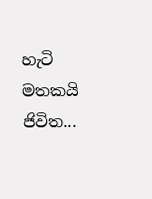හැටි මතකයි ජිවිත...